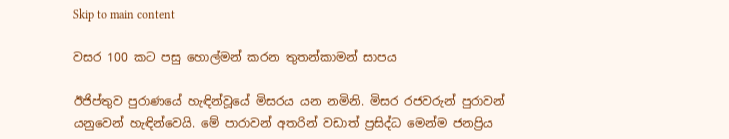Skip to main content

වසර 100 කට පසු හොල්මන් කරන තුතන්කාමන් සාපය

ඊජිප්තුව පුරාණයේ හැඳින්වූයේ මිසරය යන නමිනි. මිසර රජවරුන් පුරාවන් යනුවෙන් හැඳින්වෙයි. මේ පාරාවන් අතරින් වඩාත් ප්‍රසිද්ධ මෙන්ම ජනප්‍රිය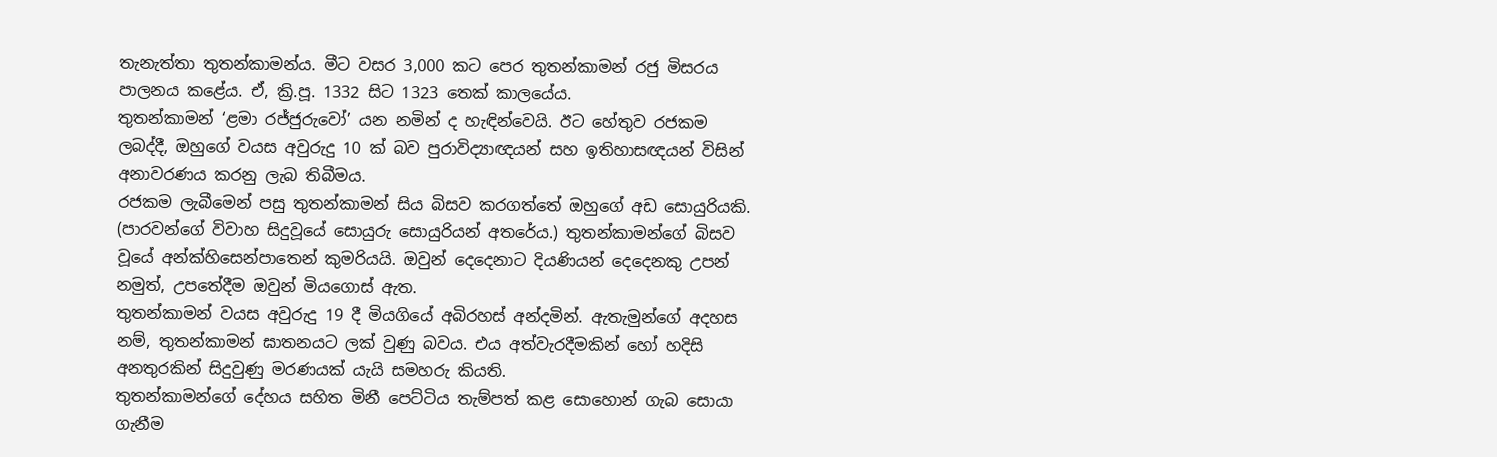තැනැත්තා තුතන්කාමන්ය. මීට වසර 3,000 කට පෙර තුතන්කාමන් රජු මිසරය පාලනය කළේය. ඒ, ක්‍රි.පූ. 1332 සිට 1323 තෙක් කාලයේය.
තුතන්කාමන් ‘ළමා රජ්ජුරුවෝ’ යන නමින් ද හැඳින්වෙයි. ඊට හේතුව රජකම ලබද්දී, ඔහුගේ වයස අවුරුදු 10 ක් බව පුරාවිද්‍යාඥයන් සහ ඉතිහාසඥයන් විසින් අනාවරණය කරනු ලැබ තිබීමය.
රජකම ලැබීමෙන් පසු තුතන්කාමන් සිය බිසව කරගත්තේ ඔහුගේ අඩ සොයුරියකි. (පාරවන්ගේ විවාහ සිදුවූයේ සොයුරු සොයුරියන් අතරේය.) තුතන්කාමන්ගේ බිසව වූයේ අන්ක්හිසෙන්පාතෙන් කුමරියයි. ඔවුන් දෙදෙනාට දියණියන් දෙදෙනකු උපන් නමුත්, උපතේදීම ඔවුන් මියගොස් ඇත.
තුතන්කාමන් වයස අවුරුදු 19 දී මියගියේ අබිරහස් අන්දමින්. ඇතැමුන්ගේ අදහස නම්, තුතන්කාමන් ඝාතනයට ලක් වුණු බවය. එය අත්වැරදීමකින් හෝ හදිසි අනතුරකින් සිදුවුණු මරණයක් යැයි සමහරු කියති.
තුතන්කාමන්ගේ දේහය සහිත මිනී පෙට්ටිය තැම්පත් කළ සොහොන් ගැබ සොයා ගැනීම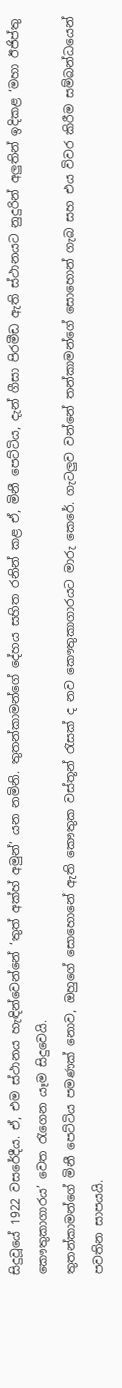සිදුවූයේ 1922 වසරේදීය. ඒ, එම ස්ථානය හැඳින්වෙන්නේ ‘තුත් අක්හ් අමුන්’ යන නමිනි. තුතන්කාමන්ගේ දේහය සහිත රනින් කළ ඒ, මිනී පෙට්ටිය, දැන් ගීසා පිරමීඩ ඇති ස්ථානයට නුදුරින් අලුතින් ඉදිකළ ‘මහා ඊජිප්තු කෞතුකාගාරය’ වෙත රැගෙන යෑම සිදුවෙයි.
තුතන්කාමන්ගේ මිනී පෙට්ටිය පමණක් නොව, ඔහුගේ සොහොනේ ඇති කෞතුක වස්තූන් රැසක් ද නව කෞතුකාගාරයට මාරු කෙරේ. ගැටලුව වන්නේ තන්කාමන්ගේ සොහොන් ගැබ සහ එය විවර කිරීම සම්බන්ධයෙන් පවතින සාපයයි.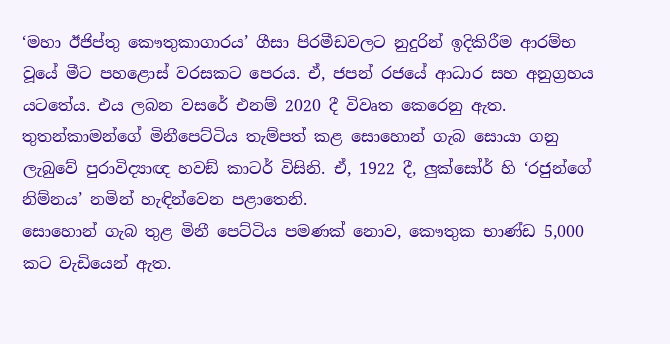‘මහා ඊජිප්තු කෞතුකාගාරය’ ගීසා පිරමීඩවලට නුදුරින් ඉදිකිරීම ආරම්භ වූයේ මීට පහළොස් වරසකට පෙරය. ඒ, ජපන් රජයේ ආධාර සහ අනුග්‍රහය යටතේය. එය ලබන වසරේ එනම් 2020 දී විවෘත කෙරෙනු ඇත.
තුතන්කාමන්ගේ මිනීපෙට්ටිය තැම්පත් කළ සොහොන් ගැබ සොයා ගනු ලැබුවේ පුරාවිද්‍යාඥ හවඞ් කාටර් විසිනි. ඒ, 1922 දී, ලුක්සෝර් හි ‘රජුන්ගේ නිම්නය’ නමින් හැඳින්වෙන පළාතෙනි.
සොහොන් ගැබ තුළ මිනී පෙට්ටිය පමණක් නොව, කෞතුක භාණ්ඩ 5,000 කට වැඩියෙන් ඇත.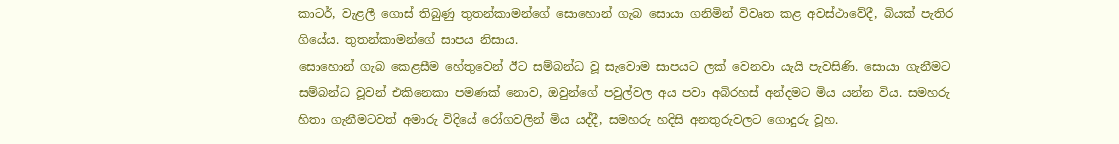කාටර්, වැළලී ගොස් තිබුණු තුතන්කාමන්ගේ සොහොන් ගැබ සොයා ගනිමින් විවෘත කළ අවස්ථාවේදී, බියක් පැතිර ගියේය. තුතන්කාමන්ගේ සාපය නිසාය.
සොහොන් ගැබ කෙළසීම හේතුවෙන් ඊට සම්බන්ධ වූ සැවොම සාපයට ලක් වෙනවා යැයි පැවසිණි. සොයා ගැනීමට සම්බන්ධ වූවන් එකිනෙකා පමණක් නොව, ඔවුන්ගේ පවුල්වල අය පවා අබිරහස් අන්දමට මිය යන්න විය. සමහරු හිතා ගැනීමටවත් අමාරු විදියේ රෝගවලින් මිය යද්දී, සමහරු හදිසි අනතුරුවලට ගොදුරු වූහ.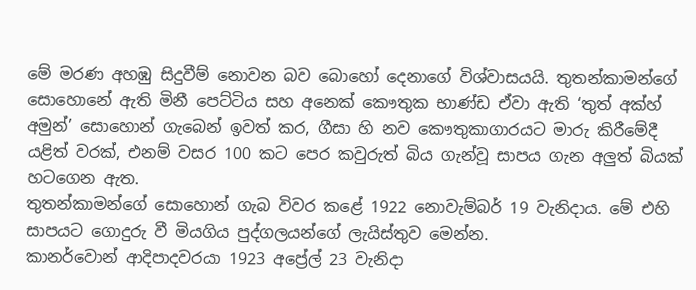මේ මරණ අහඹු සිදුවීම් නොවන බව බොහෝ දෙනාගේ විශ්වාසයයි. තුතන්කාමන්ගේ සොහොනේ ඇති මිනී පෙට්ටිය සහ අනෙක් කෞතුක භාණ්ඩ ඒවා ඇති ‘තුත් අක්හ් අමුන්’ සොහොන් ගැබෙන් ඉවත් කර, ගීසා හි නව කෞතුකාගාරයට මාරු කිරීමේදී යළිත් වරක්, එනම් වසර 100 කට පෙර කවුරුත් බිය ගැන්වූ සාපය ගැන අලුත් බියක් හටගෙන ඇත.
තුතන්කාමන්ගේ සොහොන් ගැබ විවර කළේ 1922 නොවැම්බර් 19 වැනිදාය. මේ එහි සාපයට ගොදුරු වී මියගිය පුද්ගලයන්ගේ ලැයිස්තුව මෙන්න.
කානර්වොන් ආදිපාදවරයා 1923 අප්‍රේල් 23 වැනිදා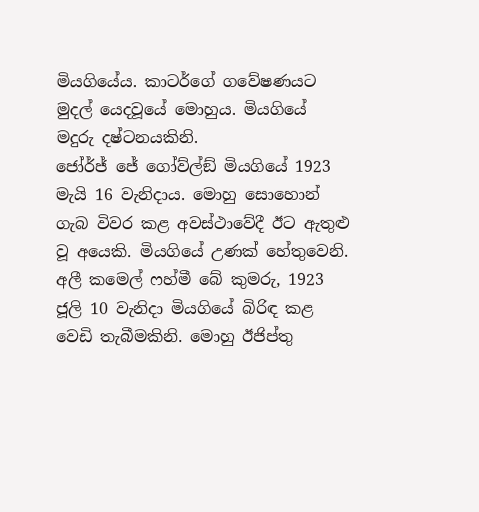මියගියේය. කාටර්ගේ ගවේෂණයට මුදල් යෙදවූයේ මොහුය. මියගියේ මදුරු දෂ්ටනයකිනි.
ජෝර්ජ් ජේ ගෝව්ල්ඞ් මියගියේ 1923 මැයි 16 වැනිදාය. මොහු සොහොන් ගැබ විවර කළ අවස්ථාවේදී ඊට ඇතුළු වූ අයෙකි. මියගියේ උණක් හේතුවෙනි.
අලී කමෙල් ෆහ්මී බේ කුමරු, 1923 ජූලි 10 වැනිදා මියගියේ බිරිඳ කළ වෙඩි තැබීමකිනි. මොහු ඊජිප්තු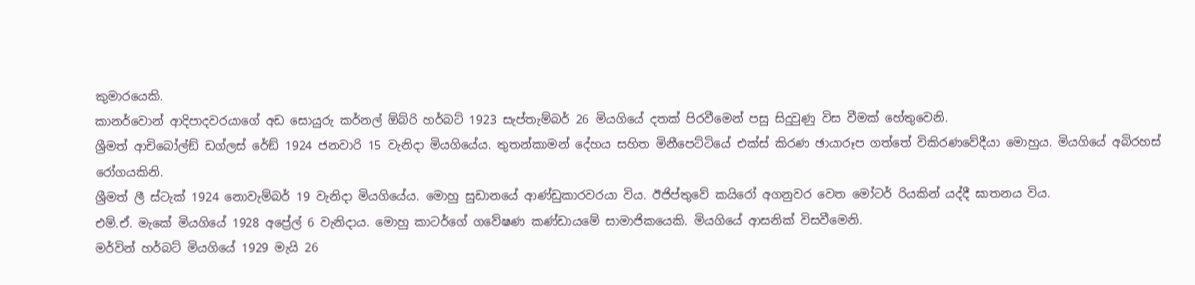කුමාරයෙකි.
කානර්වොන් ආදිපාදවරයාගේ අඩ සොයුරු කර්නල් ඕබ්රි හර්බට් 1923 සැප්තැම්බර් 26 මියගියේ දතක් පිරවීමෙන් පසු සිදුවුණු විස වීමක් හේතුවෙනි.
ශ්‍රීමත් ආචිබෝල්ඞ් ඩග්ලස් රේඞ් 1924 ජනවාරි 15 වැනිදා මියගියේය. තුතන්කාමන් දේහය සහිත මිනීපෙට්ටියේ එක්ස් කිරණ ඡායාරූප ගත්තේ විකිරණවේදීයා මොහුය. මියගියේ අබිරහස් රෝගයකිනි.
ශ්‍රීමත් ලී ස්ටැක් 1924 නොවැම්බර් 19 වැනිදා මියගියේය. මොහු සුඩානයේ ආණ්ඩුකාරවරයා විය. ඊජිප්තුවේ කයිරෝ අගනුවර වෙත මෝටර් රියකින් යද්දී ඝාතනය විය.
එම්.ඒ. මැකේ මියගියේ 1928 අප්‍රේල් 6 වැනිදාය. මොහු කාටර්ගේ ගවේෂණ කණ්ඩායමේ සාමාජිකයෙකි. මියගියේ ආසනික් විසවීමෙනි.
මර්වින් හර්බට් මියගියේ 1929 මැයි 26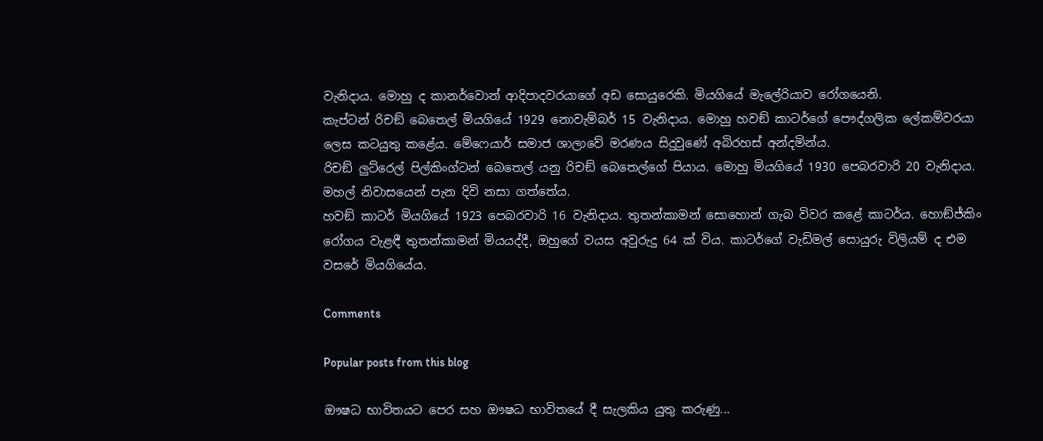වැනිදාය. මොහු ද කානර්වොන් ආදිපාදවරයාගේ අඩ සොයුරෙකි. මියගියේ මැලේරියාව රෝගයෙනි.
කැප්ටන් රිචඞ් බෙතෙල් මියගියේ 1929 නොවැම්බර් 15 වැනිදාය. මොහු හවඞ් කාටර්ගේ පෞද්ගලික ලේකම්වරයා ලෙස කටයුතු කළේය. මේෆෙයාර් සමාජ ශාලාවේ මරණය සිදුවුණේ අබිරහස් අන්දමින්ය.
රිචඞ් ලුට්රෙල් පිල්කිංග්ටන් බෙතෙල් යනු රිචඞ් බෙතෙල්ගේ පියාය. මොහු මියගියේ 1930 පෙබරවාරි 20 වැනිදාය. මහල් නිවාසයෙන් පැන දිවි නසා ගත්තේය.
හවඞ් කාටර් මියගියේ 1923 පෙබරවාරි 16 වැනිදාය. තුතන්කාමන් සොහොන් ගැබ විවර කළේ කාටර්ය. හොඞ්ජ්කිං රෝගය වැළඳී තුතන්කාමන් මියයද්දී, ඔහුගේ වයස අවුරුදු 64 ක් විය. කාටර්ගේ වැඩිමල් සොයුරු විලියම් ද එම වසරේ මියගියේය.

Comments

Popular posts from this blog

ඖෂධ භාවිතයට පෙර සහ ඖෂධ භාවිතයේ දී සැලකිය යුතු කරුණු...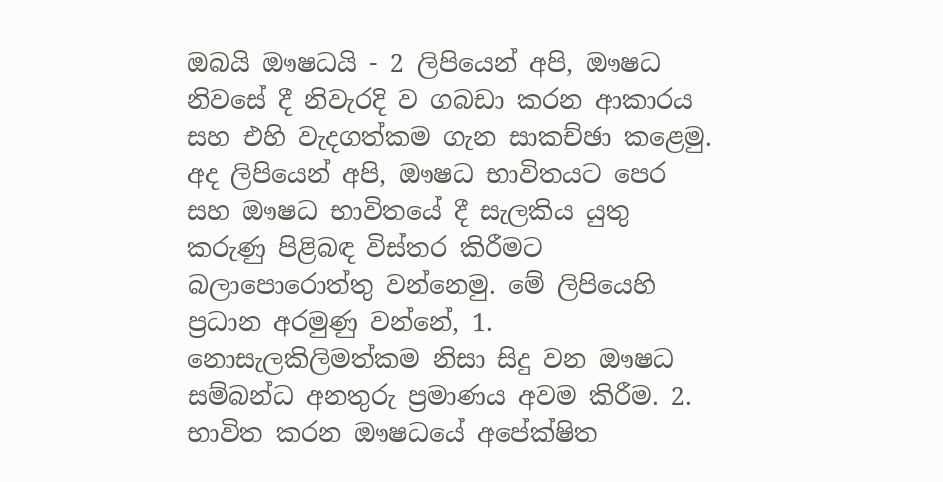ඔබයි ඖෂධයි - 2 ලිපියෙන් අපි, ඖෂධ නිවසේ දී නිවැරදි ව ගබඩා කරන ආකාරය සහ එහි වැදගත්කම ගැන සාකච්ඡා කළෙමු. අද ලිපියෙන් අපි, ඖෂධ භාවිතයට පෙර සහ ඖෂධ භාවිතයේ දී සැලකිය යුතු කරුණු පිළිබඳ විස්‌තර කිරීමට බලාපොරොත්තු වන්නෙමු. මේ ලිපියෙහි ප්‍රධාන අරමුණු වන්නේ, 1. නොසැලකිලිමත්කම නිසා සිදු වන ඖෂධ සම්බන්ධ අනතුරු ප්‍රමාණය අවම කිරීම. 2. භාවිත කරන ඖෂධයේ අපේක්ෂිත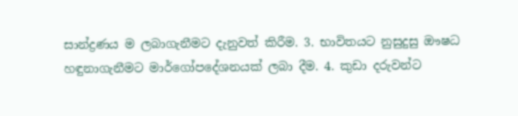සාන්ද්‍රණය ම ලබාගැනීමට දැනුවත් කිරීම. 3. භාවිතයට නුසුදුසු ඖෂධ හඳුනාගැනීමට මාර්ගෝපදේශනයක්‌ ලබා දීම. 4. කුඩා දරුවන්ට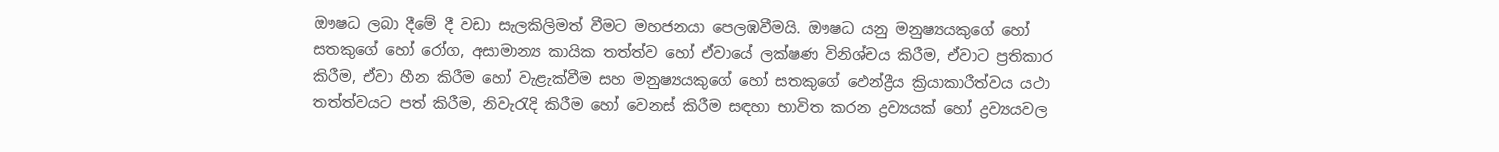ඖෂධ ලබා දීමේ දී වඩා සැලකිලිමත් වීමට මහජනයා පෙලඹවීමයි. ඖෂධ යනු මනුෂ්‍යයකුගේ හෝ සතකුගේ හෝ රෝග, අසාමාන්‍ය කායික තත්ත්ව හෝ ඒවායේ ලක්ෂණ විනිශ්චය කිරීම, ඒවාට ප්‍රතිකාර කිරීම, ඒවා හීන කිරීම හෝ වැළැක්‌වීම සහ මනුෂ්‍යයකුගේ හෝ සතකුගේ ඵෙන්ද්‍රීය ක්‍රියාකාරීත්වය යථා තත්ත්වයට පත් කිරීම, නිවැරැදි කිරීම හෝ වෙනස්‌ කිරීම සඳහා භාවිත කරන ද්‍රව්‍යයක්‌ හෝ ද්‍රව්‍යයවල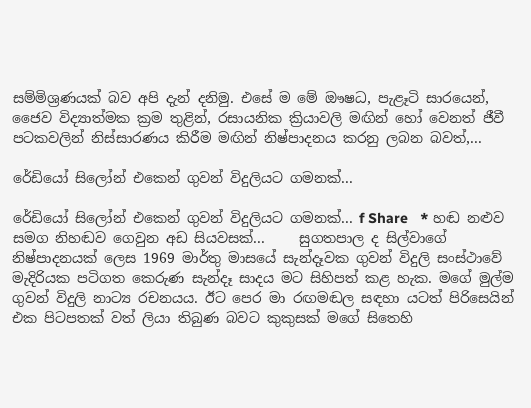සම්මිශ්‍රණයක්‌ බව අපි දැන් දනිමු. එසේ ම මේ ඖෂධ, පැළෑටි සාරයෙන්, ජෛව විද්‍යාත්මක ක්‍රම තුළින්, රසායනික ක්‍රියාවලි මඟින් හෝ වෙනත් ජීවී පටකවලින් නිස්‌සාරණය කිරීම මඟින් නිෂ්පාදනය කරනු ලබන බවත්,...

රේඩියෝ සිලෝන් එකෙන් ගුවන් විදුලියට ගමනක්...

රේඩියෝ සිලෝන් එකෙන් ගුවන් විදුලියට ගමනක්... f Share   * හඬ නළුව සමග නිහඬව ගෙවුන අඩ සියවසක්...     සුගතපාල ද සිල්වාගේ නිෂ්පාදනයක් ලෙස 1969 මාර්තු මාසයේ සැන්දෑවක ගුවන් විදුලි සංස්ථාවේ මැදිරියක පටිගත කෙරුණ සැන්දෑ සාදය මට සිහිපත් කළ හැක. මගේ මුල්ම ගුවන් විදුලි නාට්‍ය රචනයය. ඊට පෙර මා රඟමඬල සඳහා යටත් පිරිසෙයින් එක පිටපතක් වත් ලියා තිබුණ බවට කුකුසක් මගේ සිතෙහි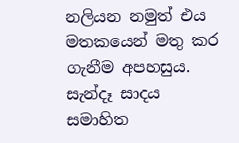නලියන නමුත් එය මතකයෙන් මතු කර ගැනීම අපහසුය. සැන්දෑ සාදය සමාහිත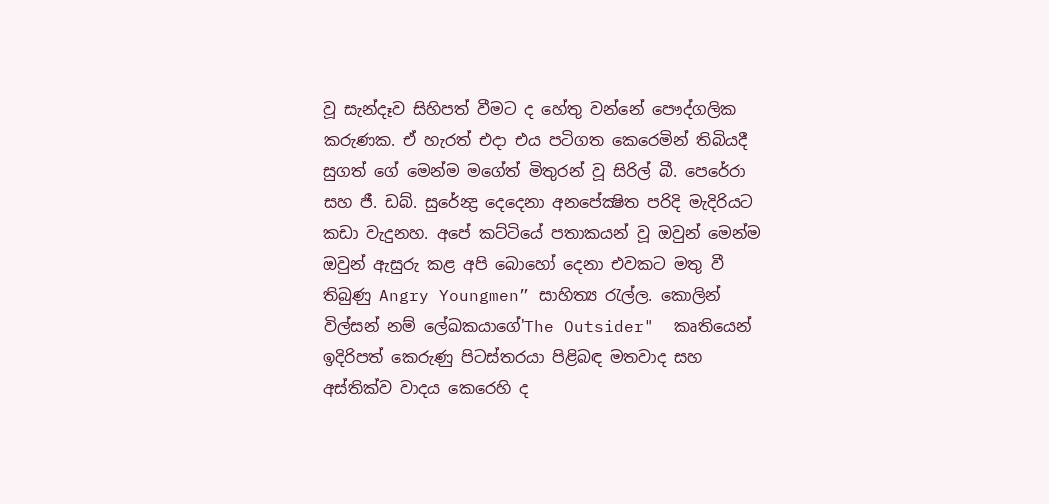වූ සැන්දෑව සිහිපත් වීමට ද හේතු වන්නේ පෞද්ගලික කරුණක. ඒ හැරත් එදා එය පටිගත කෙරෙමින් තිබියදී සුගත් ගේ මෙන්ම මගේත් මිතුරන් වූ සිරිල් බී. පෙරේරා සහ ජී. ඩබ්. සුරේන්‍ද්‍ර දෙදෙනා අනපේක්‍ෂිත පරිදි මැදිරියට කඩා වැදුනහ. අපේ කට්ටියේ පතාකයන් වූ ඔවුන් මෙන්ම ඔවුන් ඇසුරු කළ අපි බොහෝ දෙනා එවකට මතු වී තිබුණු Angry Youngmen” සාහිත්‍ය රැල්ල. කොලින් විල්සන් නම් ලේඛකයාගේ'The Outsider"  කෘතියෙන් ඉදිරිපත් කෙරුණු පිටස්තරයා පිළිබඳ මතවාද සහ අස්තික්ව වාදය කෙරෙහි ද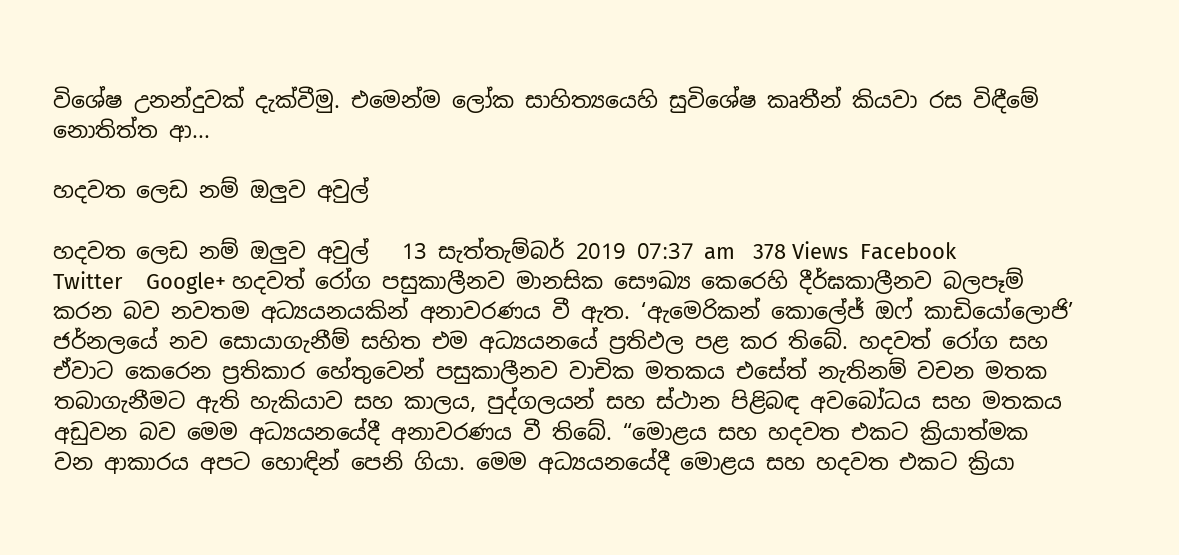විශේෂ උනන්දුවක් දැක්වීමු. එමෙන්ම ලෝක සාහිත්‍යයෙහි සුවිශේෂ කෘතීන් කියවා රස විඳීමේ නොතිත්ත ආ...

හදවත ලෙඩ නම් ඔලුව අවුල්

හදවත ලෙඩ නම් ඔලුව අවුල්   13 සැත්තැම්බර් 2019 07:37 am   378 Views  Facebook    Twitter    Google+ හදවත් රෝග පසුකාලීනව මානසික සෞඛ්‍ය කෙරෙහි දීර්ඝකාලීනව බලපෑම් කරන බව නවතම අධ්‍යයනයකින් අනාවරණය වී ඇත. ‘ඇමෙරිකන් කොලේජ් ඔෆ් කාඩියෝලොජි’ ජර්නලයේ නව සොයාගැනීම් සහිත එම අධ්‍යයනයේ ප්‍රතිඵල පළ කර තිබේ. හදවත් රෝග සහ ඒවාට කෙරෙන ප්‍රතිකාර හේතුවෙන් පසුකාලීනව වාචික මතකය එසේත් නැතිනම් වචන මතක තබාගැනීමට ඇති හැකියාව සහ කාලය, පුද්ගලයන් සහ ස්ථාන පිළිබඳ අවබෝධය සහ මතකය අඩුවන බව මෙම අධ්‍යයනයේදී අනාවරණය වී තිබේ. “මොළය සහ හදවත එකට ක්‍රියාත්මක වන ආකාරය අපට හොඳින් පෙනි ගියා. මෙම අධ්‍යයනයේදී මොළය සහ හදවත එකට ක්‍රියා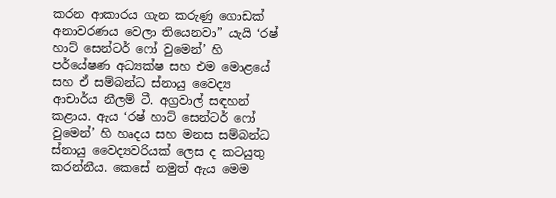කරන ආකාරය ගැන කරුණු ගොඩක් අනාවරණය වෙලා තියෙනවා” යැයි ‘රෂ් හාට් සෙන්ටර් ෆෝ වුමෙන්’ හි පර්යේෂණ අධ්‍යක්ෂ සහ එම මොළයේ සහ ඒ සම්බන්ධ ස්නායු වෛද්‍ය ආචාර්ය නීලම් ටී. අග්‍රවාල් සඳහන් කළාය. ඇය ‘රෂ් හාට් සෙන්ටර් ෆෝ වුමෙන්’ හි හෘදය සහ මනස සම්බන්ධ ස්නායු වෛද්‍යවරියක් ලෙස ද කටයුතු කරන්නීය. කෙසේ නමුත් ඇය මෙම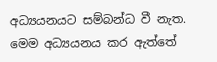අධ්‍යයනයට සම්බන්ධ වී නැත. මෙම අධ්‍යයනය කර ඇත්තේ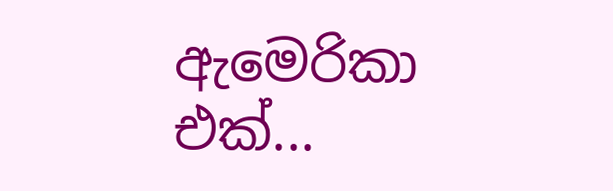ඇමෙරිකා එක්...